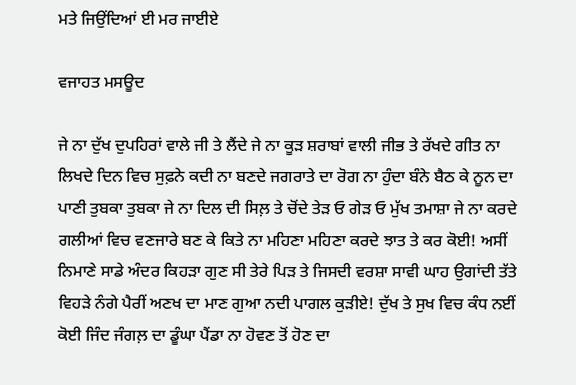ਮਤੇ ਜਿਉਂਦਿਆਂ ਈ ਮਰ ਜਾਈਏ

ਵਜਾਹਤ ਮਸਊਦ

ਜੇ ਨਾ ਦੁੱਖ ਦੁਪਹਿਰਾਂ ਵਾਲੇ ਜੀ ਤੇ ਲੈਂਦੇ ਜੇ ਨਾ ਕੂੜ ਸ਼ਰਾਬਾਂ ਵਾਲੀ ਜੀਭ ਤੇ ਰੱਖਦੇ ਗੀਤ ਨਾ ਲਿਖਦੇ ਦਿਨ ਵਿਚ ਸੁਫ਼ਨੇ ਕਦੀ ਨਾ ਬਣਦੇ ਜਗਰਾਤੇ ਦਾ ਰੋਗ ਨਾ ਹੁੰਦਾ ਬੰਨੇ ਬੈਠ ਕੇ ਨੂਨ ਦਾ ਪਾਣੀ ਤੁਬਕਾ ਤੁਬਕਾ ਜੇ ਨਾ ਦਿਲ ਦੀ ਸਿਲ਼ ਤੇ ਚੋਂਦੇ ਤੇੜ ਓ ਗੇੜ ਓ ਮੁੱਖ ਤਮਾਸ਼ਾ ਜੇ ਨਾ ਕਰਦੇ ਗਲੀਆਂ ਵਿਚ ਵਣਜਾਰੇ ਬਣ ਕੇ ਕਿਤੇ ਨਾ ਮਹਿਣਾ ਮਹਿਣਾ ਕਰਦੇ ਝਾਤ ਤੇ ਕਰ ਕੋਈ! ਅਸੀਂ ਨਿਮਾਣੇ ਸਾਡੇ ਅੰਦਰ ਕਿਹੜਾ ਗੁਣ ਸੀ ਤੇਰੇ ਪਿੜ ਤੇ ਜਿਸਦੀ ਵਰਸ਼ਾ ਸਾਵੀ ਘਾਹ ਉਗਾਂਦੀ ਤੱਤੇ ਵਿਹੜੇ ਨੰਗੇ ਪੈਰੀਂ ਅਣਖ ਦਾ ਮਾਣ ਗੁਆ ਨਦੀ ਪਾਗਲ ਕੁੜੀਏ! ਦੁੱਖ ਤੇ ਸੁਖ ਵਿਚ ਕੰਧ ਨਈਂ ਕੋਈ ਜਿੰਦ ਜੰਗਲ਼ ਦਾ ਡੂੰਘਾ ਪੈਂਡਾ ਨਾ ਹੋਵਣ ਤੋਂ ਹੋਣ ਦਾ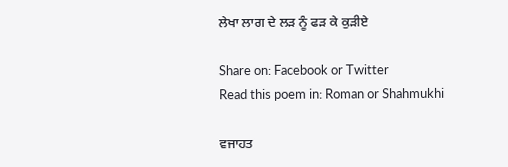ਲੇਖਾ ਲਾਗ ਦੇ ਲੜ ਨੂੰ ਫੜ ਕੇ ਕੁੜੀਏ

Share on: Facebook or Twitter
Read this poem in: Roman or Shahmukhi

ਵਜਾਹਤ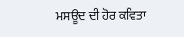ਮਸਊਦ ਦੀ ਹੋਰ ਕਵਿਤਾ